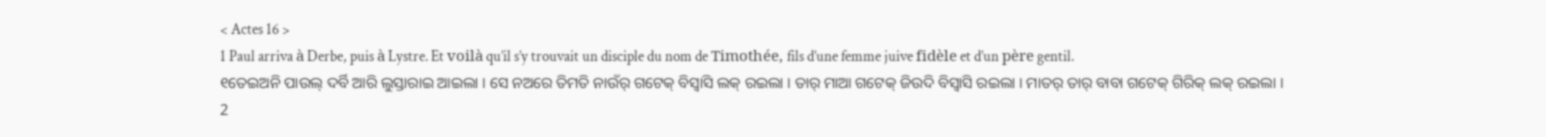< Actes 16 >
1 Paul arriva à Derbe, puis à Lystre. Et voilà qu’il s’y trouvait un disciple du nom de Timothée, fils d’une femme juive fidèle et d’un père gentil.
୧ତେଇଅନି ପାଉଲ୍ ଦର୍ବି ଆରି ଲୁସ୍ତାରାଇ ଆଇଲା । ସେ ନଅରେ ତିମତି ନାଉଁର୍ ଗଟେକ୍ ବିସ୍ବାସି ଲକ୍ ରଇଲା । ତାର୍ ମାଆ ଗଟେକ୍ ଜିଉଦି ବିସ୍ବାସି ରଇଲା । ମାତର୍ ତାର୍ ବାବା ଗଟେକ୍ ଗିରିକ୍ ଲକ୍ ରଇଲା ।
2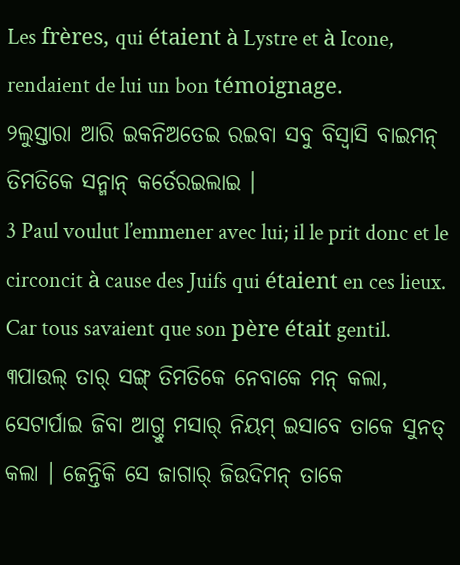Les frères, qui étaient à Lystre et à Icone, rendaient de lui un bon témoignage.
୨ଲୁସ୍ତାରା ଆରି ଇକନିଅତେଇ ରଇବା ସବୁ ବିସ୍ବାସି ବାଇମନ୍ ତିମତିକେ ସନ୍ମାନ୍ କର୍ତେରଇଲାଇ ।
3 Paul voulut l’emmener avec lui; il le prit donc et le circoncit à cause des Juifs qui étaient en ces lieux. Car tous savaient que son père était gentil.
୩ପାଉଲ୍ ତାର୍ ସଙ୍ଗ୍ ତିମତିକେ ନେବାକେ ମନ୍ କଲା, ସେଟାର୍ପାଇ ଜିବା ଆଗ୍ତୁ ମସାର୍ ନିୟମ୍ ଇସାବେ ତାକେ ସୁନତ୍ କଲା । ଜେନ୍ତିକି ସେ ଜାଗାର୍ ଜିଉଦିମନ୍ ତାକେ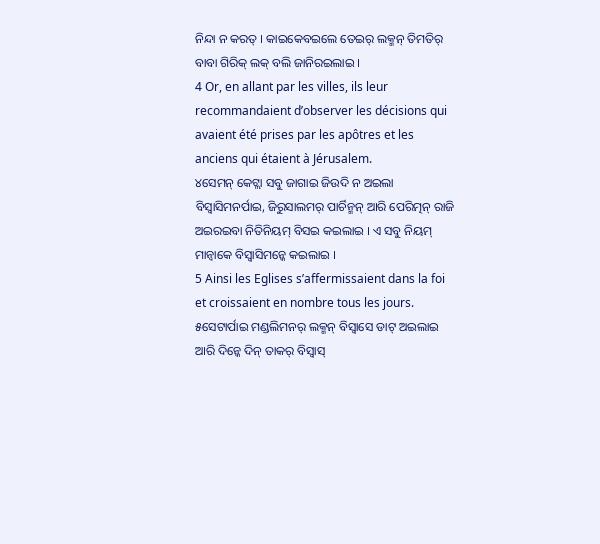ନିନ୍ଦା ନ କରତ୍ । କାଇକେବଇଲେ ତେଇର୍ ଲକ୍ମନ୍ ତିମତିର୍ ବାବା ଗିରିକ୍ ଲକ୍ ବଲି ଜାନିରଇଲାଇ ।
4 Or, en allant par les villes, ils leur recommandaient d’observer les décisions qui avaient été prises par les apôtres et les anciens qui étaient à Jérusalem.
୪ସେମନ୍ କେଟ୍ଲା ସବୁ ଜାଗାଇ ଜିଉଦି ନ ଅଇଲା ବିସ୍ବାସିମନର୍ପାଇ, ଜିରୁସାଲମର୍ ପାର୍ଚିନ୍ମନ୍ ଆରି ପେରିତ୍ମନ୍ ରାଜି ଅଇରଇବା ନିତିନିୟମ୍ ବିସଇ କଇଲାଇ । ଏ ସବୁ ନିୟମ୍ ମାନ୍ବାକେ ବିସ୍ବାସିମନ୍କେ କଇଲାଇ ।
5 Ainsi les Eglises s’affermissaient dans la foi et croissaient en nombre tous les jours.
୫ସେଟାର୍ପାଇ ମଣ୍ଡଲିମନର୍ ଲକ୍ମନ୍ ବିସ୍ବାସେ ଡାଟ୍ ଅଇଲାଇ ଆରି ଦିନ୍କେ ଦିନ୍ ତାକର୍ ବିସ୍ବାସ୍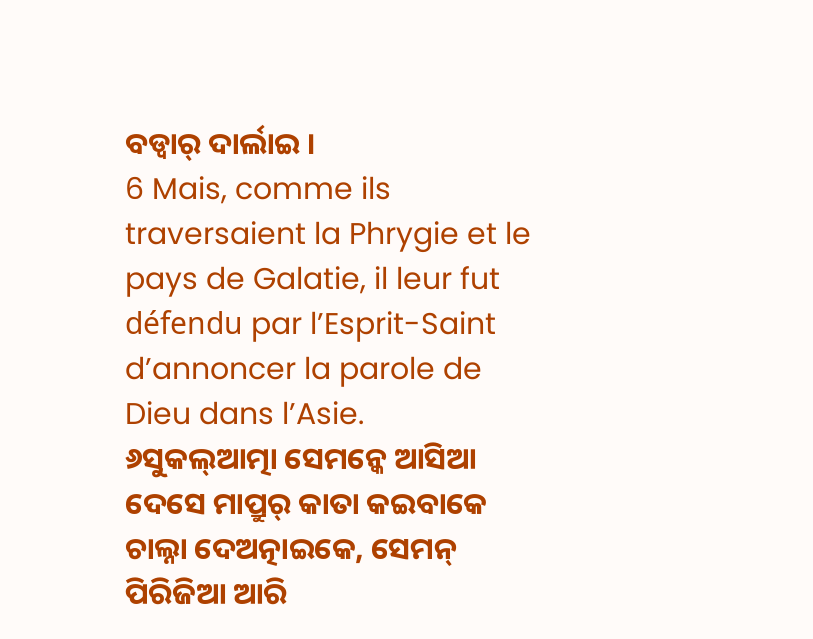ବଡ୍ବାର୍ ଦାର୍ଲାଇ ।
6 Mais, comme ils traversaient la Phrygie et le pays de Galatie, il leur fut défendu par l’Esprit-Saint d’annoncer la parole de Dieu dans l’Asie.
୬ସୁକଲ୍ଆତ୍ମା ସେମନ୍କେ ଆସିଆ ଦେସେ ମାପ୍ରୁର୍ କାତା କଇବାକେ ଚାଲ୍ନା ଦେଅତ୍ନାଇକେ, ସେମନ୍ ପିରିଜିଆ ଆରି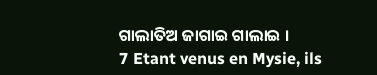ଗାଲାତିଅ ଜାଗାଇ ଗାଲାଇ ।
7 Etant venus en Mysie, ils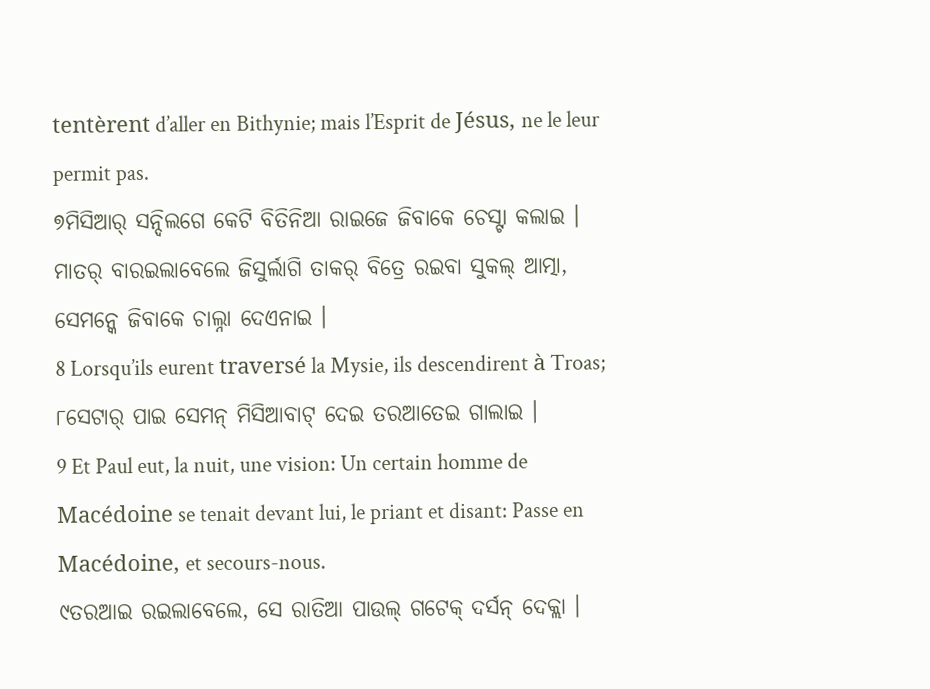tentèrent d’aller en Bithynie; mais l’Esprit de Jésus, ne le leur permit pas.
୭ମିସିଆର୍ ସନ୍ଦିଲଗେ କେଟି ବିତିନିଆ ରାଇଜେ ଜିବାକେ ଚେସ୍ଟା କଲାଇ । ମାତର୍ ବାରଇଲାବେଲେ ଜିସୁର୍ଲାଗି ତାକର୍ ବିତ୍ରେ ରଇବା ସୁକଲ୍ ଆତ୍ମା, ସେମନ୍କେ ଜିବାକେ ଚାଲ୍ନା ଦେଏନାଇ ।
8 Lorsqu’ils eurent traversé la Mysie, ils descendirent à Troas;
୮ସେଟାର୍ ପାଇ ସେମନ୍ ମିସିଆବାଟ୍ ଦେଇ ତରଆତେଇ ଗାଲାଇ ।
9 Et Paul eut, la nuit, une vision: Un certain homme de Macédoine se tenait devant lui, le priant et disant: Passe en Macédoine, et secours-nous.
୯ତରଆଇ ରଇଲାବେଲେ, ସେ ରାତିଆ ପାଉଲ୍ ଗଟେକ୍ ଦର୍ସନ୍ ଦେକ୍ଲା ।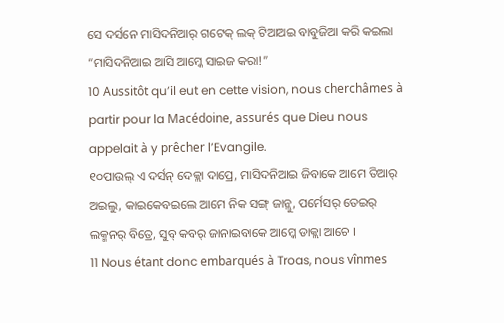ସେ ଦର୍ସନେ ମାସିଦନିଆର୍ ଗଟେକ୍ ଲକ୍ ଟିଆଅଇ ବାବୁଜିଆ କରି କଇଲା “ମାସିଦନିଆଇ ଆସି ଆମ୍କେ ସାଇଜ କରା!”
10 Aussitôt qu’il eut en cette vision, nous cherchâmes à partir pour la Macédoine, assurés que Dieu nous appelait à y prêcher l’Evangile.
୧୦ପାଉଲ୍ ଏ ଦର୍ସନ୍ ଦେକ୍ଲା ଦାପ୍ରେ, ମାସିଦନିଆଇ ଜିବାକେ ଆମେ ତିଆର୍ ଅଇଲୁ, କାଇକେବଇଲେ ଆମେ ନିକ ସଙ୍ଗ୍ ଜାନ୍ଲୁ, ପର୍ମେସର୍ ତେଇର୍ ଲକ୍ମନର୍ ବିତ୍ରେ, ସୁବ୍ କବର୍ ଜାନାଇବାକେ ଆମ୍କେ ଡାକ୍ଲା ଆଚେ ।
11 Nous étant donc embarqués à Troas, nous vînmes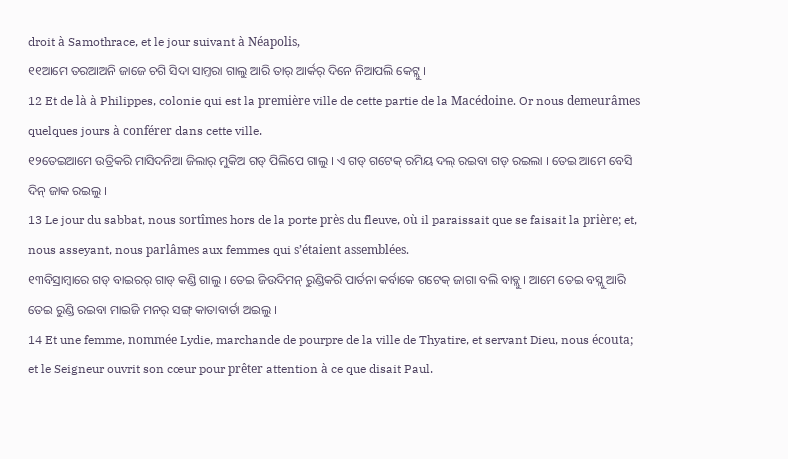droit à Samothrace, et le jour suivant à Néapolis,
୧୧ଆମେ ତରଆଅନି ଜାଜେ ଚଗି ସିଦା ସାମ୍ତରା ଗାଲୁ ଆରି ତାର୍ ଆର୍କର୍ ଦିନେ ନିଆପଲି କେଟ୍ଲୁ ।
12 Et de là à Philippes, colonie qui est la première ville de cette partie de la Macédoine. Or nous demeurâmes quelques jours à conférer dans cette ville.
୧୨ତେଇଆମେ ଉତ୍ରିକରି ମାସିଦନିଆ ଜିଲାର୍ ମୁକିଅ ଗଡ୍ ପିଲିପେ ଗାଲୁ । ଏ ଗଡ୍ ଗଟେକ୍ ରମିୟ ଦଲ୍ ରଇବା ଗଡ୍ ରଇଲା । ତେଇ ଆମେ ବେସି ଦିନ୍ ଜାକ ରଇଲୁ ।
13 Le jour du sabbat, nous sortîmes hors de la porte près du fleuve, où il paraissait que se faisait la prière; et, nous asseyant, nous parlâmes aux femmes qui s’étaient assemblées.
୧୩ବିସ୍ରାମ୍ବାରେ ଗଡ୍ ବାଇରର୍ ଗାଡ୍ କଣ୍ଡି ଗାଲୁ । ତେଇ ଜିଉଦିମନ୍ ରୁଣ୍ଡିକରି ପାର୍ତନା କର୍ବାକେ ଗଟେକ୍ ଜାଗା ବଲି ବାବ୍ଲୁ । ଆମେ ତେଇ ବସ୍ଲୁ ଆରି ତେଇ ରୁଣ୍ଡି ରଇବା ମାଇଜି ମନର୍ ସଙ୍ଗ୍ କାତାବାର୍ତା ଅଇଲୁ ।
14 Et une femme, nommée Lydie, marchande de pourpre de la ville de Thyatire, et servant Dieu, nous écouta; et le Seigneur ouvrit son cœur pour prêter attention à ce que disait Paul.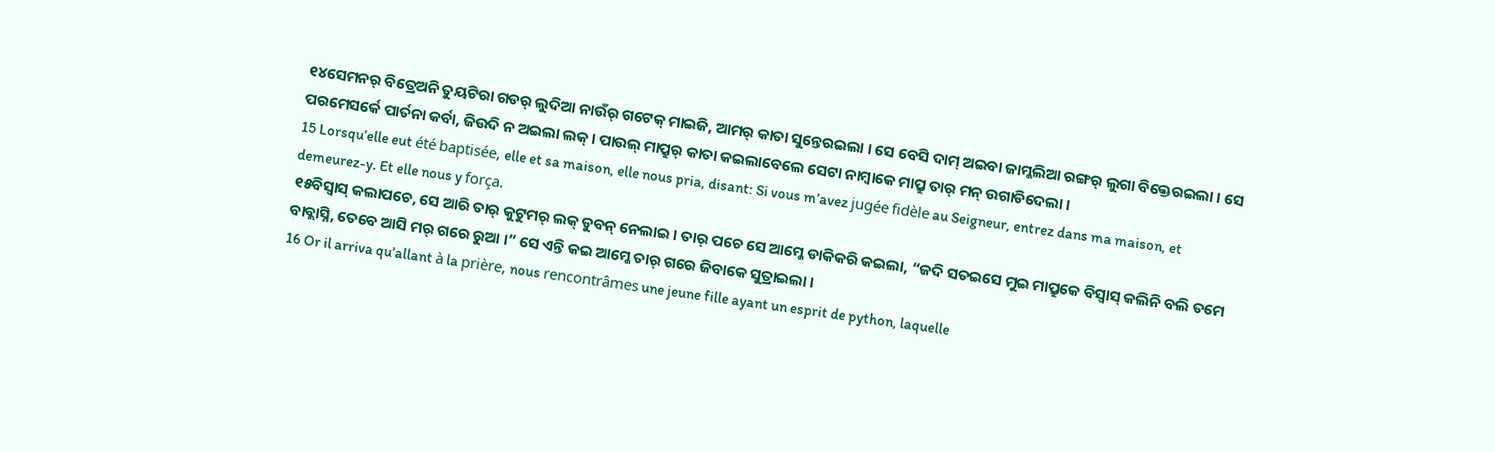୧୪ସେମନର୍ ବିତ୍ରେଅନି ତୁୟଟିରା ଗଡର୍ ଲୁଦିଆ ନାଉଁର୍ ଗଟେକ୍ ମାଇଜି, ଆମର୍ କାତା ସୁନ୍ତେରଇଲା । ସେ ବେସି ଦାମ୍ ଅଇବା ଜାମ୍କଲିଆ ରଙ୍ଗର୍ ଲୁଗା ବିକ୍ତେରଇଲା । ସେ ପରମେସର୍କେ ପାର୍ତନା କର୍ବା, ଜିଉଦି ନ ଅଇଲା ଲକ୍ । ପାଉଲ୍ ମାପ୍ରୁର୍ କାତା କଇଲାବେଲେ ସେଟା ନାମ୍ବାକେ ମାପ୍ରୁ ତାର୍ ମନ୍ ଉଗାଡିଦେଲା ।
15 Lorsqu’elle eut été baptisée, elle et sa maison, elle nous pria, disant: Si vous m’avez jugée fidèle au Seigneur, entrez dans ma maison, et demeurez-y. Et elle nous y força.
୧୫ବିସ୍ବାସ୍ କଲାପଚେ, ସେ ଆରି ତାର୍ କୁଟୁମର୍ ଲକ୍ ଡୁବନ୍ ନେଲାଇ । ତାର୍ ପଚେ ସେ ଆମ୍କେ ଡାକିକରି କଇଲା, “ଜଦି ସତଇସେ ମୁଇ ମାପ୍ରୁକେ ବିସ୍ବାସ୍ କଲିନି ବଲି ତମେ ବାବ୍ଲାସ୍ନି, ତେବେ ଆସି ମର୍ ଗରେ ରୁଆ ।” ସେ ଏନ୍ତି କଇ ଆମ୍କେ ତାର୍ ଗରେ ଜିବାକେ ସୁତ୍ରାଇଲା ।
16 Or il arriva qu’allant à la prière, nous rencontrâmes une jeune fille ayant un esprit de python, laquelle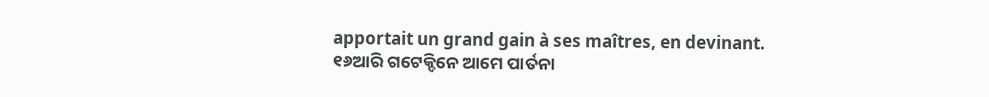apportait un grand gain à ses maîtres, en devinant.
୧୬ଆରି ଗଟେକ୍ଦିନେ ଆମେ ପାର୍ତନା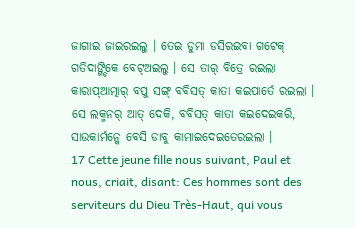ଜାଗାଇ ଜାଇରଇଲୁ । ତେଇ ଡୁମା ଡସିରଇବା ଗଟେକ୍ ଗତିଦାଙ୍ଗ୍ଡିକେ ବେଟ୍ଅଇଲୁ । ସେ ତାର୍ ବିତ୍ରେ ରଇଲା କାରାପ୍ଆତ୍ମାର୍ ବପୁ ସଙ୍ଗ୍ ବବିସତ୍ କାତା କଇପାର୍ତେ ରଇଲା । ସେ ଲକ୍ମନର୍ ଆତ୍ ଦେକି, ବବିସତ୍ କାତା କଇଦେଇକରି, ସାଉକାର୍ମନ୍କେ ବେସି ଡାବୁ କାମାଇଦେଇତେରଇଲା ।
17 Cette jeune fille nous suivant, Paul et nous, criait, disant: Ces hommes sont des serviteurs du Dieu Très-Haut, qui vous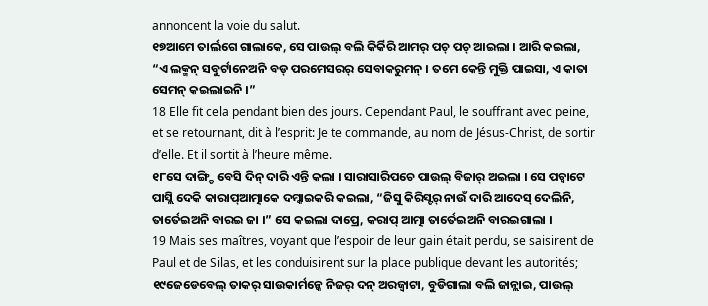annoncent la voie du salut.
୧୭ଆମେ ତାର୍ଲଗେ ଗାଲାକେ, ସେ ପାଉଲ୍ ବଲି କିର୍କିରି ଆମର୍ ପଚ୍ ପଚ୍ ଆଇଲା । ଆରି କଇଲା, “ଏ ଲକ୍ମନ୍ ସବୁର୍ଟାନେଅନି ବଡ୍ ପରମେସରର୍ ସେବାକରୁମନ୍ । ତମେ କେନ୍ତି ମୁକ୍ତି ପାଇସା, ଏ କାତା ସେମନ୍ କଇଲାଇନି ।”
18 Elle fit cela pendant bien des jours. Cependant Paul, le souffrant avec peine, et se retournant, dit à l’esprit: Je te commande, au nom de Jésus-Christ, de sortir d’elle. Et il sortit à l’heure même.
୧୮ସେ ଦାଙ୍ଗ୍ଡି ବେସି ଦିନ୍ ଦାରି ଏନ୍ତି କଲା । ସାରାସାରିପଚେ ପାଉଲ୍ ବିଜାର୍ ଅଇଲା । ସେ ପଚ୍ବାଟେ ପାସ୍ଲି ଦେକି କାରାପ୍ଆତ୍ମାକେ ଦମ୍କାଇକରି କଇଲା, “ଜିସୁ କିରିସ୍ଟର୍ ନାଉଁ ଦାରି ଆଦେସ୍ ଦେଲିନି, ତାର୍ତେଇଅନି ବାରଇ ଜା ।” ସେ କଇଲା ଦାପ୍ରେ, କରାପ୍ ଆତ୍ମା ତାର୍ତେଇଅନି ବାରଇଗାଲା ।
19 Mais ses maîtres, voyant que l’espoir de leur gain était perdu, se saisirent de Paul et de Silas, et les conduisirent sur la place publique devant les autorités;
୧୯ଜେଡେବେଲ୍ ତାକର୍ ସାଉକାର୍ମନ୍କେ ନିଜର୍ ଦନ୍ ଅରଜ୍ବାଟା, ବୁଡିଗାଲା ବଲି ଜାନ୍ଲାଇ, ପାଉଲ୍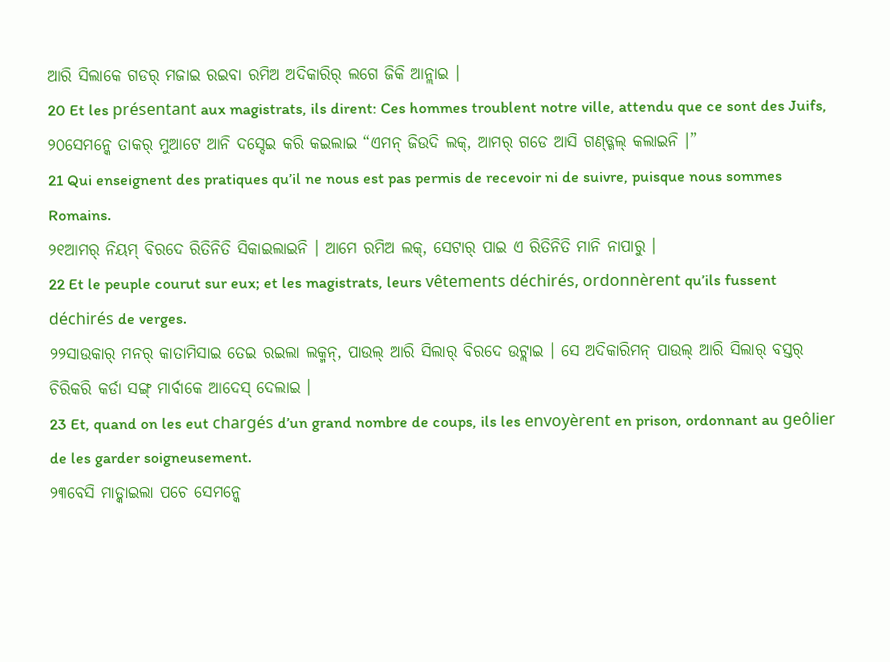ଆରି ସିଲାକେ ଗଡର୍ ମଜାଇ ରଇବା ରମିଅ ଅଦିକାରିର୍ ଲଗେ ଜିକି ଆନ୍ଲାଇ ।
20 Et les présentant aux magistrats, ils dirent: Ces hommes troublent notre ville, attendu que ce sont des Juifs,
୨୦ସେମନ୍କେ ତାକର୍ ମୁଆଟେ ଆନି ଦସ୍ଦେଇ କରି କଇଲାଇ “ଏମନ୍ ଜିଉଦି ଲକ୍, ଆମର୍ ଗଡେ ଆସି ଗଣ୍ଡ୍ଗଲ୍ କଲାଇନି ।”
21 Qui enseignent des pratiques qu’il ne nous est pas permis de recevoir ni de suivre, puisque nous sommes Romains.
୨୧ଆମର୍ ନିୟମ୍ ବିରଦେ ରିତିନିତି ସିକାଇଲାଇନି । ଆମେ ରମିଅ ଲକ୍, ସେଟାର୍ ପାଇ ଏ ରିତିନିତି ମାନି ନାପାରୁ ।
22 Et le peuple courut sur eux; et les magistrats, leurs vêtements déchirés, ordonnèrent qu’ils fussent déchirés de verges.
୨୨ସାଉକାର୍ ମନର୍ କାତାମିସାଇ ତେଇ ରଇଲା ଲକ୍ମନ୍, ପାଉଲ୍ ଆରି ସିଲାର୍ ବିରଦେ ଉଟ୍ଲାଇ । ସେ ଅଦିକାରିମନ୍ ପାଉଲ୍ ଆରି ସିଲାର୍ ବସ୍ତର୍ ଚିରିକରି କର୍ଡା ସଙ୍ଗ୍ ମାର୍ବାକେ ଆଦେସ୍ ଦେଲାଇ ।
23 Et, quand on les eut chargés d’un grand nombre de coups, ils les envoyèrent en prison, ordonnant au geôlier de les garder soigneusement.
୨୩ବେସି ମାଡ୍କାଇଲା ପଚେ ସେମନ୍କେ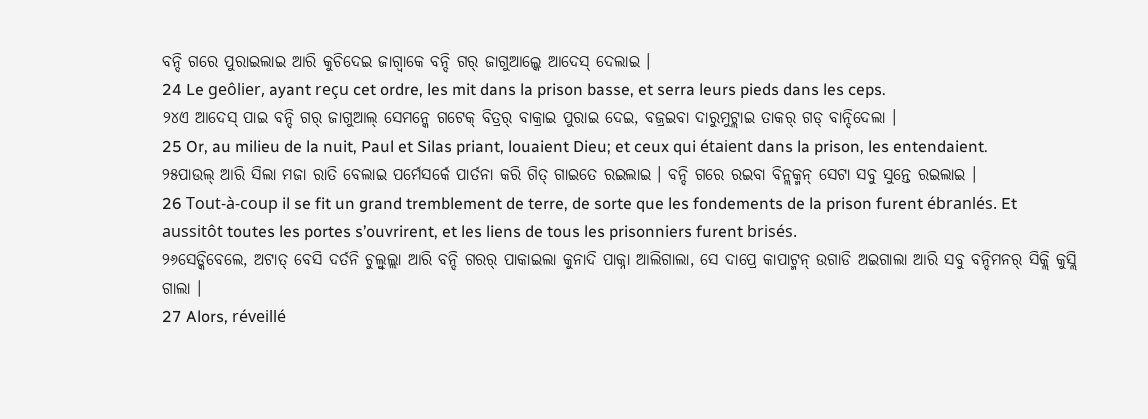ବନ୍ଦି ଗରେ ପୁରାଇଲାଇ ଆରି କୁଚିଦେଇ ଜାଗ୍ବାକେ ବନ୍ଦି ଗର୍ ଜାଗୁଆଲ୍କେ ଆଦେସ୍ ଦେଲାଇ ।
24 Le geôlier, ayant reçu cet ordre, les mit dans la prison basse, et serra leurs pieds dans les ceps.
୨୪ଏ ଆଦେସ୍ ପାଇ ବନ୍ଦି ଗର୍ ଜାଗୁଆଲ୍ ସେମନ୍କେ ଗଟେକ୍ ବିତ୍ରର୍ ବାକ୍ରାଇ ପୁରାଇ ଦେଇ, ବଜ୍ରଇବା ଦାରୁମୁଟ୍ଲାଇ ତାକର୍ ଗଡ୍ ବାନ୍ଦିଦେଲା ।
25 Or, au milieu de la nuit, Paul et Silas priant, louaient Dieu; et ceux qui étaient dans la prison, les entendaient.
୨୫ପାଉଲ୍ ଆରି ସିଲା ମଜା ରାତି ବେଲାଇ ପର୍ମେସର୍କେ ପାର୍ତନା କରି ଗିତ୍ ଗାଇତେ ରଇଲାଇ । ବନ୍ଦି ଗରେ ରଇବା ବିନ୍ଲକ୍ମନ୍ ସେଟା ସବୁ ସୁନ୍ତେ ରଇଲାଇ ।
26 Tout-à-coup il se fit un grand tremblement de terre, de sorte que les fondements de la prison furent ébranlés. Et aussitôt toutes les portes s’ouvrirent, et les liens de tous les prisonniers furent brisés.
୨୬ସେଡ୍କିବେଲେ, ଅଟାତ୍ ବେସି ଦର୍ତନି ଚୁଲ୍ବୁଲ୍ଲା ଆରି ବନ୍ଦି ଗରର୍ ପାକାଇଲା କୁନାଦି ପାକ୍ନା ଆଲିଗାଲା, ସେ ଦାପ୍ରେ କାପାଟ୍ମନ୍ ଉଗାଡି ଅଇଗାଲା ଆରି ସବୁ ବନ୍ଦିମନର୍ ସିକ୍ଲି କୁସ୍ଲି ଗାଲା ।
27 Alors, réveillé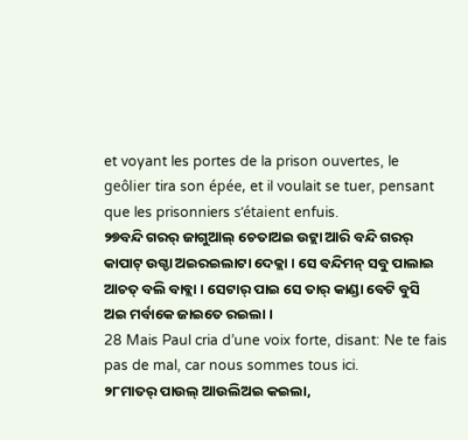et voyant les portes de la prison ouvertes, le geôlier tira son épée, et il voulait se tuer, pensant que les prisonniers s’étaient enfuis.
୨୭ବନ୍ଦି ଗରର୍ ଜାଗୁଆଲ୍ ଚେତାଅଇ ଉଟ୍ଲା ଆରି ବନ୍ଦି ଗରର୍ କାପାଟ୍ ଉଗ୍ଡା ଅଇରଇଲାଟା ଦେକ୍ଲା । ସେ ବନ୍ଦିମନ୍ ସବୁ ପାଲାଇ ଆଚତ୍ ବଲି ବାବ୍ଲା । ସେଟାର୍ ପାଇ ସେ ତାର୍ କାଣ୍ଡା ବେଟି ବୁସି ଅଇ ମର୍ବାକେ ଜାଇତେ ରଇଲା ।
28 Mais Paul cria d’une voix forte, disant: Ne te fais pas de mal, car nous sommes tous ici.
୨୮ମାତର୍ ପାଉଲ୍ ଆଉଲିଅଇ କଇଲା,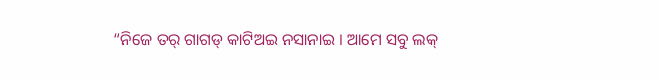“ନିଜେ ତର୍ ଗାଗଡ୍ କାଟିଅଇ ନସାନାଇ । ଆମେ ସବୁ ଲକ୍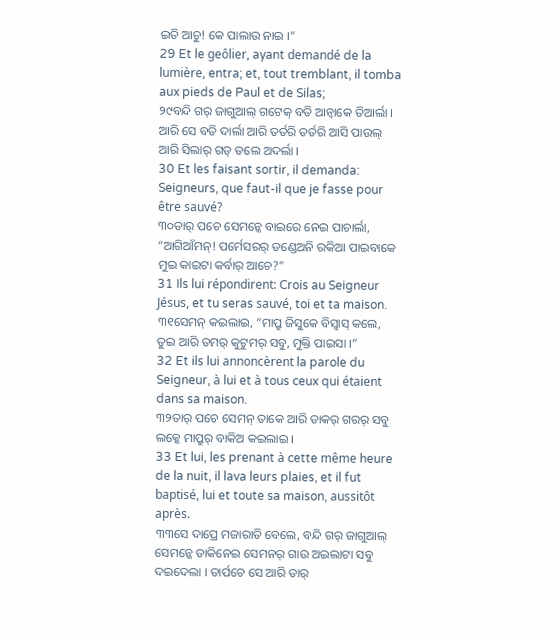ଇତି ଆଚୁ! କେ ପାଲାଉ ନାଇ ।”
29 Et le geôlier, ayant demandé de la lumière, entra; et, tout tremblant, il tomba aux pieds de Paul et de Silas;
୨୯ବନ୍ଦି ଗର୍ ଜାଗୁଆଲ୍ ଗଟେକ୍ ବତି ଆନ୍ବାକେ ତିଆର୍ଲା । ଆରି ସେ ବତି ଦାର୍ଲା ଆରି ତର୍ତରି ତର୍ତରି ଆସି ପାଉଲ୍ ଆରି ସିଲାର୍ ଗଡ୍ ତଲେ ଅଦର୍ଲା ।
30 Et les faisant sortir, il demanda: Seigneurs, que faut-il que je fasse pour être sauvé?
୩୦ତାର୍ ପଚେ ସେମନ୍କେ ବାଇରେ ନେଇ ପାଚାର୍ଲା, “ଆଗିଆଁମନ୍! ପର୍ମେସରର୍ ଡଣ୍ଡେଅନି ରକିଆ ପାଇବାକେ ମୁଇ କାଇଟା କର୍ବାର୍ ଆଚେ?”
31 Ils lui répondirent: Crois au Seigneur Jésus, et tu seras sauvé, toi et ta maison.
୩୧ସେମନ୍ କଇଲାଇ, “ମାପ୍ରୁ ଜିସୁକେ ବିସ୍ବାସ୍ କଲେ, ତୁଇ ଆରି ତମର୍ କୁଟୁମର୍ ସବୁ, ମୁକ୍ତି ପାଇସା ।”
32 Et ils lui annoncèrent la parole du Seigneur, à lui et à tous ceux qui étaient dans sa maison.
୩୨ତାର୍ ପଚେ ସେମନ୍ ତାକେ ଆରି ତାକର୍ ଗରର୍ ସବୁ ଲକ୍କେ ମାପ୍ରୁର୍ ବାକିଅ କଇଲାଇ ।
33 Et lui, les prenant à cette même heure de la nuit, il lava leurs plaies, et il fut baptisé, lui et toute sa maison, aussitôt après.
୩୩ସେ ଦାପ୍ରେ ମଜାରାତି ବେଲେ, ବନ୍ଦି ଗର୍ ଜାଗୁଆଲ୍ ସେମନ୍କେ ଡାକିନେଇ ସେମନର୍ ଗାଉ ଅଇଲାଟା ସବୁ ଦଇଦେଲା । ତାର୍ପଚେ ସେ ଆରି ତାର୍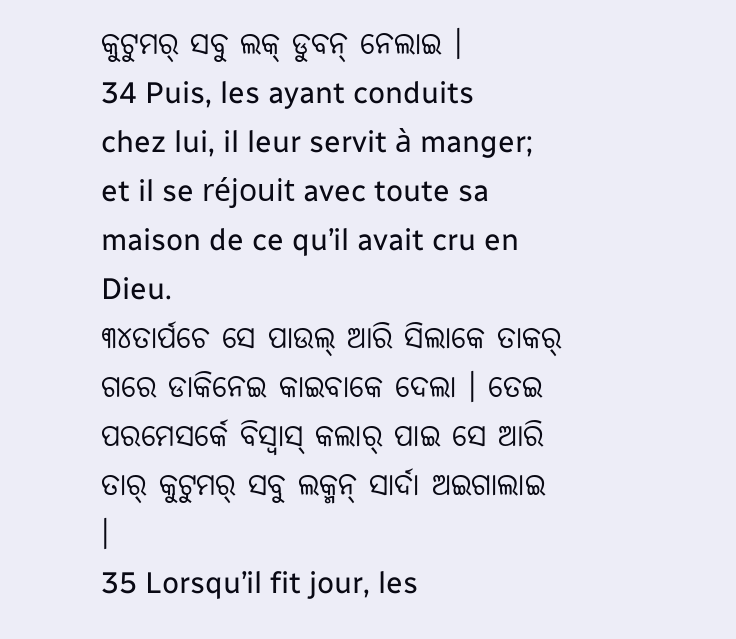କୁଟୁମର୍ ସବୁ ଲକ୍ ଡୁବନ୍ ନେଲାଇ ।
34 Puis, les ayant conduits chez lui, il leur servit à manger; et il se réjouit avec toute sa maison de ce qu’il avait cru en Dieu.
୩୪ତାର୍ପଚେ ସେ ପାଉଲ୍ ଆରି ସିଲାକେ ତାକର୍ ଗରେ ଡାକିନେଇ କାଇବାକେ ଦେଲା । ତେଇ ପରମେସର୍କେ ବିସ୍ବାସ୍ କଲାର୍ ପାଇ ସେ ଆରି ତାର୍ କୁଟୁମର୍ ସବୁ ଲକ୍ମନ୍ ସାର୍ଦା ଅଇଗାଲାଇ ।
35 Lorsqu’il fit jour, les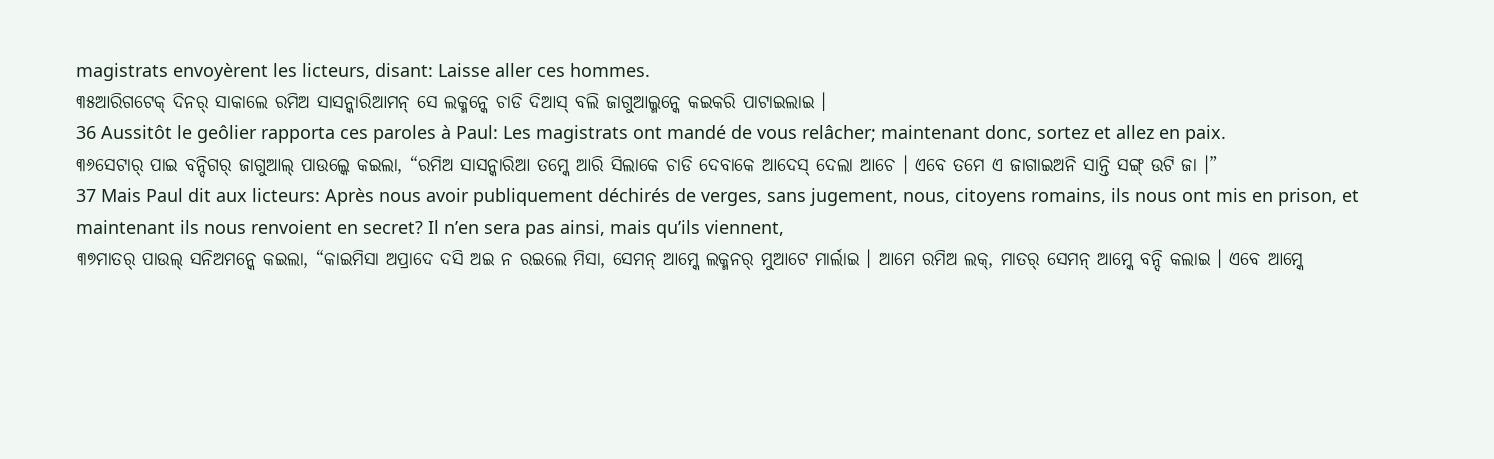magistrats envoyèrent les licteurs, disant: Laisse aller ces hommes.
୩୫ଆରିଗଟେକ୍ ଦିନର୍ ସାକାଲେ ରମିଅ ସାସନ୍କାରିଆମନ୍ ସେ ଲକ୍ମନ୍କେ ଚାଡି ଦିଆସ୍ ବଲି ଜାଗୁଆଲ୍ମନ୍କେ କଇକରି ପାଟାଇଲାଇ ।
36 Aussitôt le geôlier rapporta ces paroles à Paul: Les magistrats ont mandé de vous relâcher; maintenant donc, sortez et allez en paix.
୩୬ସେଟାର୍ ପାଇ ବନ୍ଦିଗର୍ ଜାଗୁଆଲ୍ ପାଉଲ୍କେ କଇଲା, “ରମିଅ ସାସନ୍କାରିଆ ତମ୍କେ ଆରି ସିଲାକେ ଚାଡି ଦେବାକେ ଆଦେସ୍ ଦେଲା ଆଚେ । ଏବେ ତମେ ଏ ଜାଗାଇଅନି ସାନ୍ତି ସଙ୍ଗ୍ ଉଟି ଜା ।”
37 Mais Paul dit aux licteurs: Après nous avoir publiquement déchirés de verges, sans jugement, nous, citoyens romains, ils nous ont mis en prison, et maintenant ils nous renvoient en secret? Il n’en sera pas ainsi, mais qu’ils viennent,
୩୭ମାତର୍ ପାଉଲ୍ ସନିଅମନ୍କେ କଇଲା, “କାଇମିସା ଅପ୍ରାଦେ ଦସି ଅଇ ନ ରଇଲେ ମିସା, ସେମନ୍ ଆମ୍କେ ଲକ୍ମନର୍ ମୁଆଟେ ମାର୍ଲାଇ । ଆମେ ରମିଅ ଲକ୍, ମାତର୍ ସେମନ୍ ଆମ୍କେ ବନ୍ଦି କଲାଇ । ଏବେ ଆମ୍କେ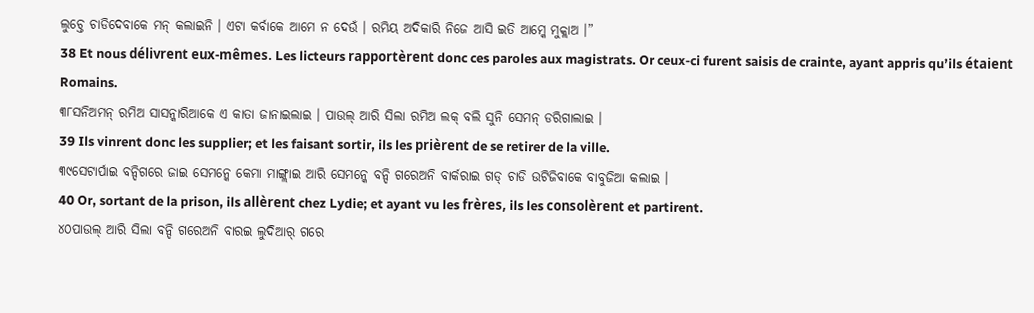ଲୁଚ୍ତେ ଚାଡିଦେବାକେ ମନ୍ କଲାଇନି । ଏଟା କର୍ବାକେ ଆମେ ନ ଦେଉଁ । ରମିୟ ଅଦିକାରି ନିଜେ ଆସି ଇତି ଆମ୍କେ ମୁକ୍ଲାଅ ।”
38 Et nous délivrent eux-mêmes. Les licteurs rapportèrent donc ces paroles aux magistrats. Or ceux-ci furent saisis de crainte, ayant appris qu’ils étaient Romains.
୩୮ସନିଅମନ୍ ରମିଅ ସାସନ୍କାରିଆକେ ଏ କାତା ଜାନାଇଲାଇ । ପାଉଲ୍ ଆରି ସିଲା ରମିଅ ଲକ୍ ବଲି ସୁନି ସେମନ୍ ଡରିଗାଲାଇ ।
39 Ils vinrent donc les supplier; et les faisant sortir, ils les prièrent de se retirer de la ville.
୩୯ସେଟାର୍ପାଇ ବନ୍ଦିଗରେ ଜାଇ ସେମନ୍କେ କେମା ମାଙ୍ଗ୍ଲାଇ ଆରି ସେମନ୍କେ ବନ୍ଦି ଗରେଅନି ବାର୍କରାଇ ଗଡ୍ ଚାଡି ଉଟିଜିବାକେ ବାବୁଜିଆ କଲାଇ ।
40 Or, sortant de la prison, ils allèrent chez Lydie; et ayant vu les frères, ils les consolèrent et partirent.
୪୦ପାଉଲ୍ ଆରି ସିଲା ବନ୍ଦି ଗରେଅନି ବାରଇ ଲୁଦିଆର୍ ଗରେ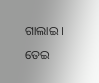ଗାଲାଇ । ତେଇ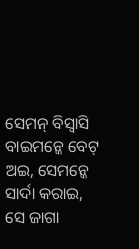ସେମନ୍ ବିସ୍ବାସି ବାଇମନ୍କେ ବେଟ୍ ଅଇ, ସେମନ୍କେ ସାର୍ଦା କରାଇ, ସେ ଜାଗା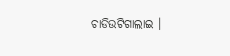ଚାଡିଉଟିଗାଲାଇ ।